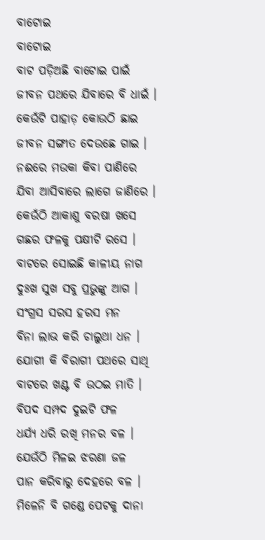ବାଟୋଇ
ବାଟୋଇ
ବାଟ ପଡ଼ିଅଛି ବାଟୋଇ ପାଇଁ
ଜୀବନ ପଥରେ ଯିବାରେ ବି ଧାଇଁ ।
କେଉଁଟି ପାହାଡ଼ କୋଉଠି ଛାଇ
ଜୀବନ ସଙ୍ଗୀତ ଦେଉଛେ ଗାଇ ।
ନଈରେ ମଉକା କିବା ପାଣିରେ
ଯିବା ଆସିବାରେ ଲାଗେ ଜାଣିରେ ।
କେଉଁଠି ଆକାଶୁ ବରଷା ଖସେ
ଗଛର ଫଳକୁ ପକ୍ଷୀଟି ରସେ ।
ବାଟରେ ସୋଇଛି କାଳୀୟ ନାଗ
ଦୁଃଖ ସୁଖ ସବୁ ପ୍ରଭୁଙ୍କୁ ଆଗ ।
ସଂଗ୍ରସ ସରସ ହରସ ମନ
ବିନା ଲାଭ କରି ଚାଲୁଥା ଧନ ।
ଯୋଗୀ କି ବିରାଗୀ ପଥରେ ସାଥି
ବାଟରେ ଖଣ୍ଟ ବି ଉଠଇ ମାତି ।
ବିପଦ ସମ୍ପଦ ଦୁଇଟି ଫଳ
ଧର୍ଯ୍ୟ ଧରି ରଖି ମନର ବଳ ।
ଯେଉଁଠି ମିଳଇ ଝରଣା ଜଳ
ପାନ କରିବାରୁ ଦେହରେ ବଳ ।
ମିଳେନି ବି ଗଣ୍ଡେ ପେଟକୁ ଦାନା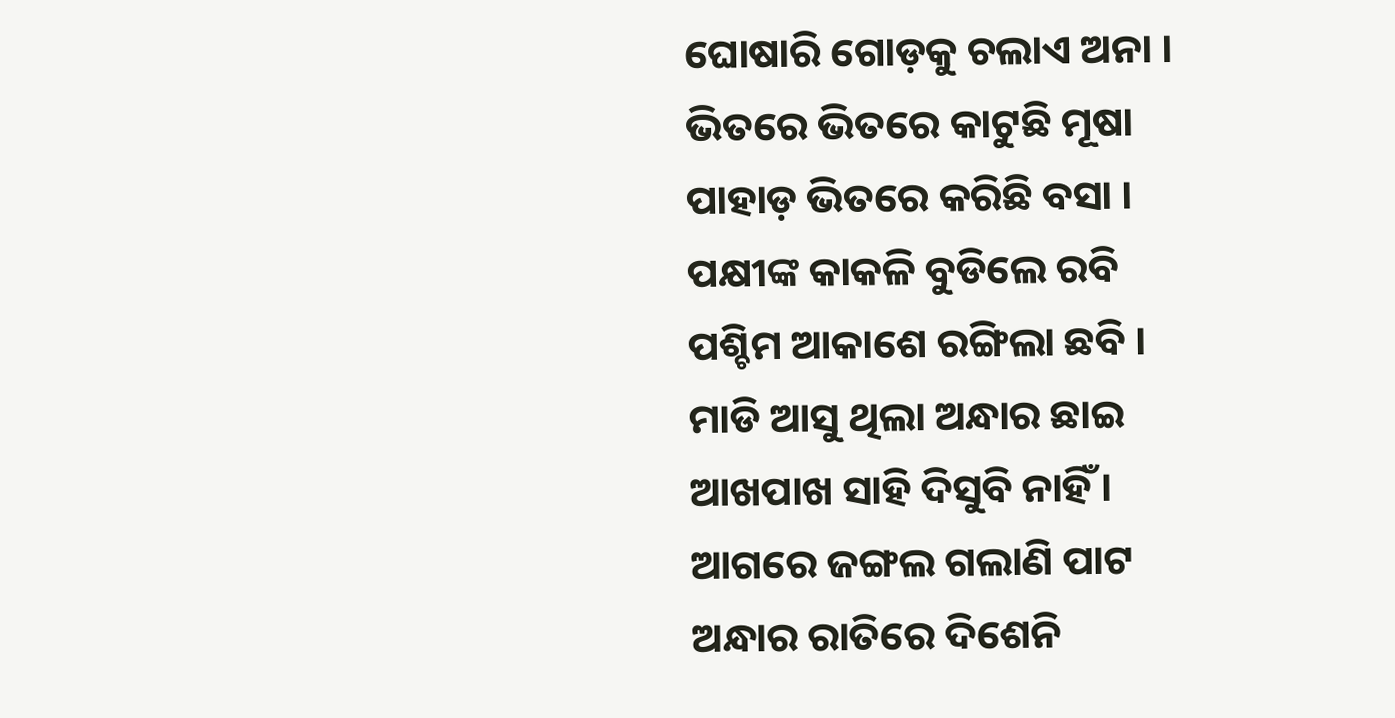ଘୋଷାରି ଗୋଡ଼କୁ ଚଲାଏ ଅନା ।
ଭିତରେ ଭିତରେ କାଟୁଛି ମୂଷା
ପାହାଡ଼ ଭିତରେ କରିଛି ବସା ।
ପକ୍ଷୀଙ୍କ କାକଳି ବୁଡିଲେ ରବି
ପଶ୍ଚିମ ଆକାଶେ ରଙ୍ଗିଲା ଛବି ।
ମାଡି ଆସୁ ଥିଲା ଅନ୍ଧାର ଛାଇ
ଆଖପାଖ ସାହି ଦିସୁବି ନାହିଁ ।
ଆଗରେ ଜଙ୍ଗଲ ଗଲାଣି ପାଟ
ଅନ୍ଧାର ରାତିରେ ଦିଶେନି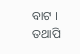ବାଟ ।
ତଥାପି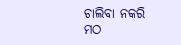ଚାଲିବା ନକରି ମଠ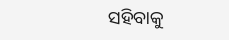ସହିବାକୁ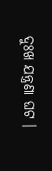ଦୁଃଖ ଯନ୍ତ୍ରଣା ଘଟ ।